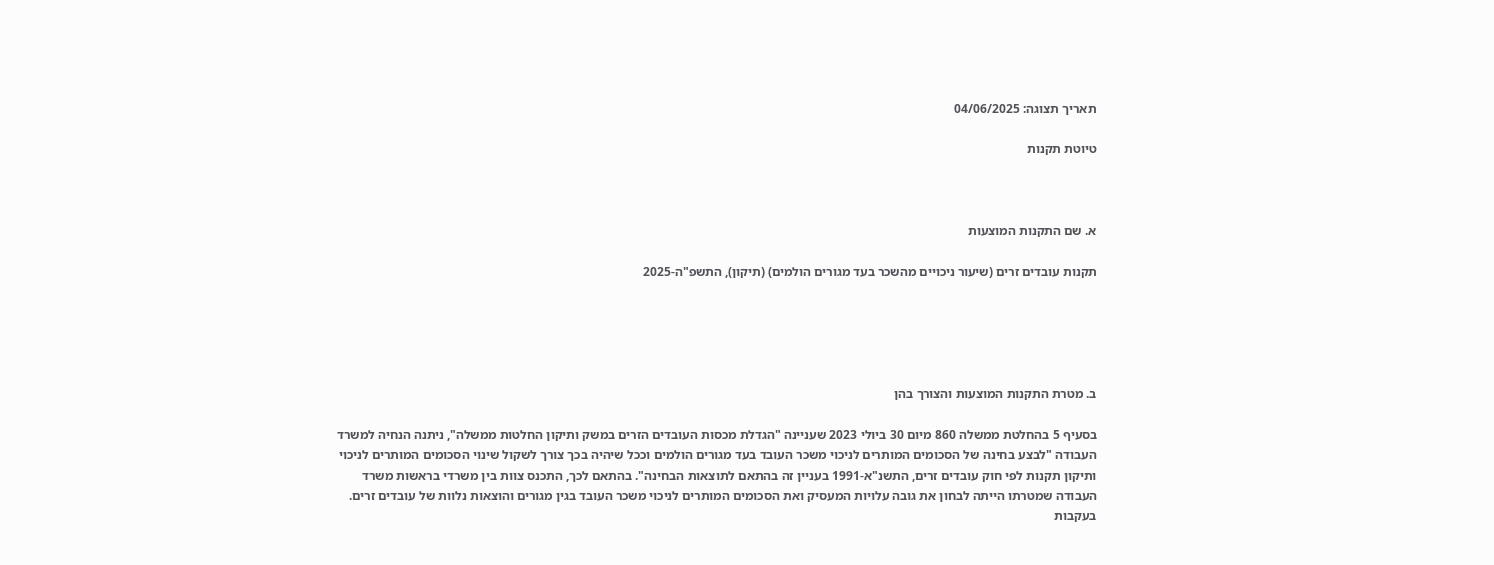תאריך תצוגה: 04/06/2025

טיוטת תקנות



א. שם התקנות המוצעות

תקנות עובדים זרים (שיעור ניכויים מהשכר בעד מגורים הולמים) (תיקון), התשפ"ה-2025





ב. מטרת התקנות המוצעות והצורך בהן

בסעיף 5 בהחלטת ממשלה 860 מיום 30 ביולי 2023 שעניינה "הגדלת מכסות העובדים הזרים במשק ותיקון החלטות ממשלה", ניתנה הנחיה למשרד העבודה "לבצע בחינה של הסכומים המותרים לניכוי משכר העובד בעד מגורים הולמים וככל שיהיה בכך צורך לשקול שינוי הסכומים המותרים לניכוי ותיקון תקנות לפי חוק עובדים זרים, התשנ"א-1991 בעניין זה בהתאם לתוצאות הבחינה". בהתאם לכך, התכנס צוות בין משרדי בראשות משרד העבודה שמטרתו הייתה לבחון את גובה עלויות המעסיק ואת הסכומים המותרים לניכוי משכר העובד בגין מגורים והוצאות נלוות של עובדים זרים. בעקבות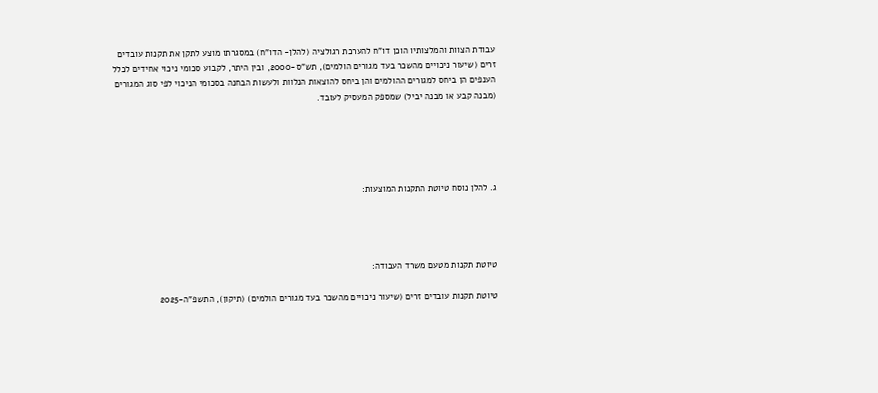עבודת הצוות והמלצותיו הוכן דו"ח להערכת רגולציה (להלן- הדו"ח) במסגרתו מוצע לתקן את תקנות עובדים זרים (שיעור ניכויים מהשכר בעד מגורים הולמים), תש"ס-2000, ובין היתר, לקבוע סכומי ניכוי אחידים לכלל הענפים הן ביחס למגורים ההולמים והן ביחס להוצאות הנלוות ולעשות הבחנה בסכומי הניכוי לפי סוג המגורים (מבנה קבע או מבנה יביל) שמספק המעסיק לעובד.





ג. להלן נוסח טיוטת התקנות המוצעות:




טיוטת תקנות מטעם משרד העבודה:

טיוטת תקנות עובדים זרים (שיעור ניכויים מהשכר בעד מגורים הולמים) (תיקון), התשפ"ה-2025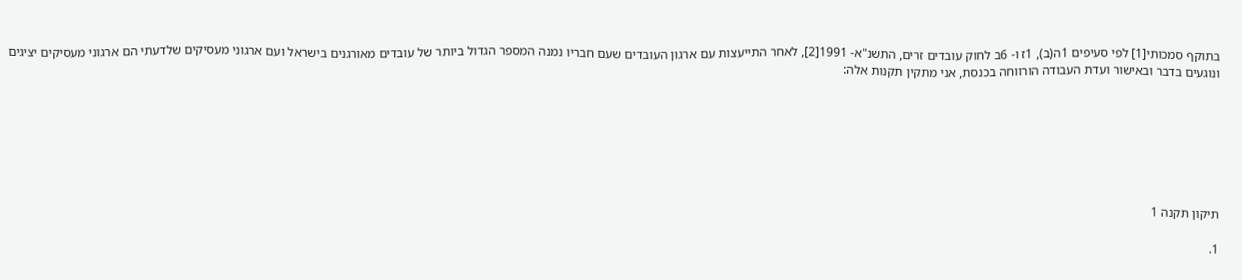בתוקף סמכותי[1] לפי סעיפים 1ה(ב), 1ז ו- 6ב לחוק עובדים זרים, התשנ"א- 1991[2], לאחר התייעצות עם ארגון העובדים שעם חבריו נמנה המספר הגדול ביותר של עובדים מאורגנים בישראל ועם ארגוני מעסיקים שלדעתי הם ארגוני מעסיקים יציגים ונוגעים בדבר ובאישור ועדת העבודה הורווחה בכנסת, אני מתקין תקנות אלה:







תיקון תקנה 1

1.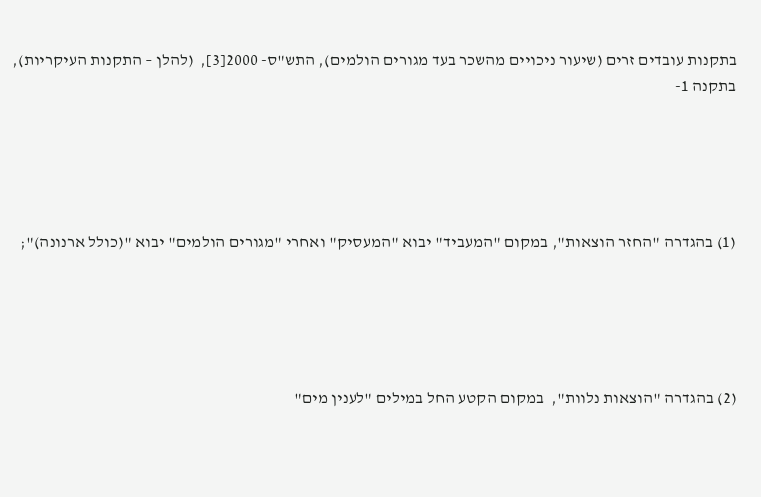בתקנות עובדים זרים (שיעור ניכויים מהשכר בעד מגורים הולמים), התש"ס- 2000[3],  (להלן – התקנות העיקריות), בתקנה 1-





(1) בהגדרה "החזר הוצאות", במקום "המעביד" יבוא "המעסיק" ואחרי "מגורים הולמים" יבוא "(כולל ארנונה)";





(2) בהגדרה "הוצאות נלוות",  במקום הקטע החל במילים "לענין מים"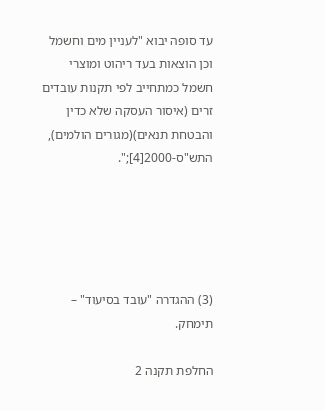עד סופה יבוא "לעניין מים וחשמל וכן הוצאות בעד ריהוט ומוצרי חשמל כמתחייב לפי תקנות עובדים זרים (איסור העסקה שלא כדין והבטחת תנאים)(מגורים הולמים), התש"ס-2000[4];".





(3) ההגדרה "עובד בסיעוד" – תימחק.

החלפת תקנה 2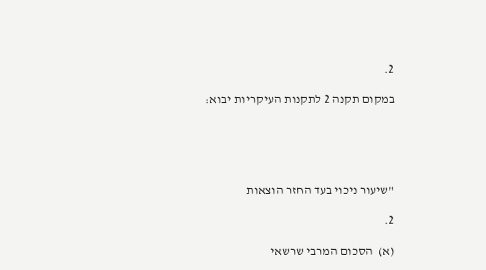2.

במקום תקנה 2 לתקנות העיקריות יבוא:





"שיעור ניכוי בעד החזר הוצאות

2.

(א)  הסכום המרבי שרשאי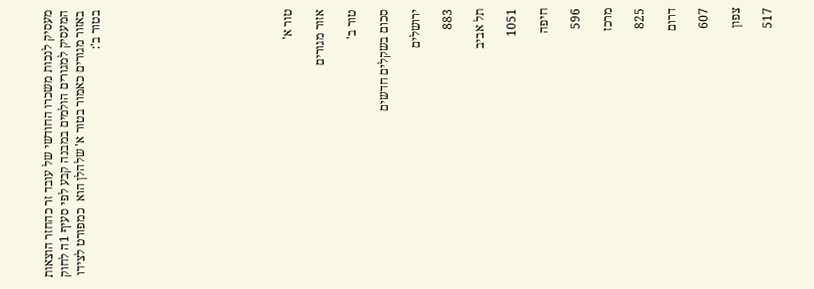מעסיק לנכות משכרו החודשי של עובד זר כהחזר הוצאות המעסיק למגורים הולמים במבנה קבע לפי סעיף 1ה לחוק באזור מגורים כאמור בטור א' שלהלן הוא  כמפורט לצידו בטור ב':











טור א'

אזור מגורים

טור ב'

סכום בשקלים חדשים

ירושלים

883

תל אביב

1051

חיפה

596

מרכז

825

דרום

607

צפון

517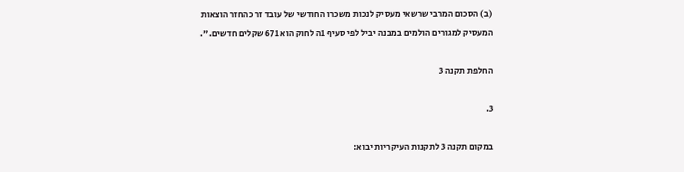(ב) הסכום המרבי שרשאי מעסיק לנכות משכרו החודשי של עובד זר כהחזר הוצאות המעסיק למגורים הולמים במבנה יביל לפי סעיף 1ה לחוק הוא 671 שקלים חדשים.".

החלפת תקנה 3

3.

במקום תקנה 3 לתקנות העיקריות יבוא: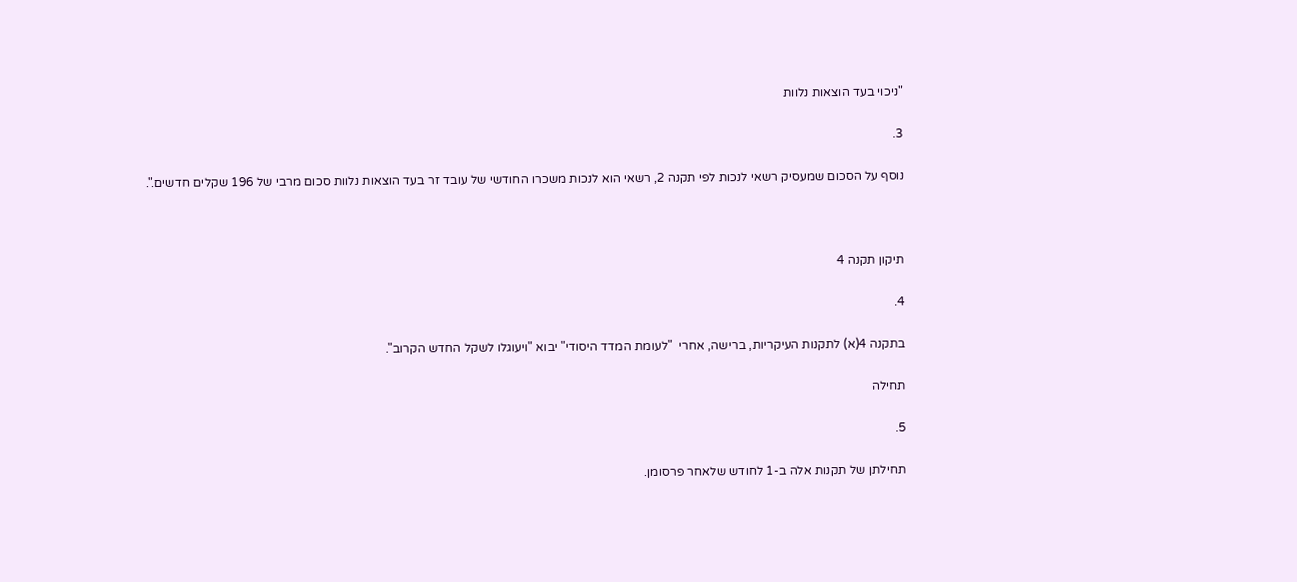"ניכוי בעד הוצאות נלוות

3.

נוסף על הסכום שמעסיק רשאי לנכות לפי תקנה 2, רשאי הוא לנכות משכרו החודשי של עובד זר בעד הוצאות נלוות סכום מרבי של 196 שקלים חדשים.".



תיקון תקנה 4

4.

בתקנה 4(א) לתקנות העיקריות, ברישה, אחרי  "לעומת המדד היסודי" יבוא "ויעוגלו לשקל החדש הקרוב".

תחילה

5.

תחילתן של תקנות אלה ב-1 לחודש שלאחר פרסומן.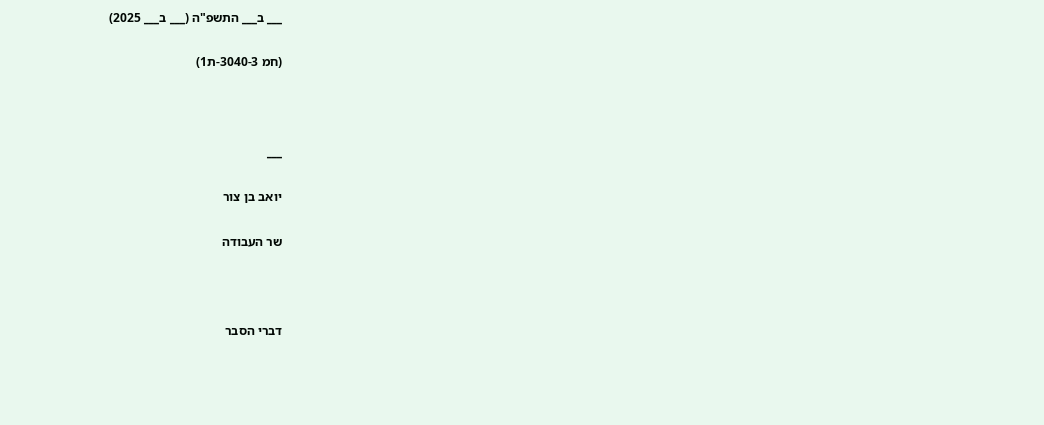___ ב___ התשפ"ה (___ ב___ 2025)

(חמ 3040-3-ת1)



___

יואב בן צור

שר העבודה



דברי הסבר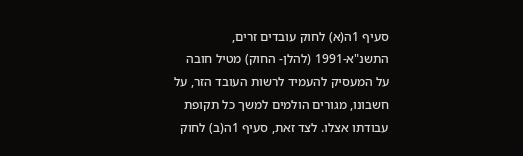סעיף 1ה(א) לחוק עובדים זרים, התשנ"א-1991 (להלן- החוק) מטיל חובה על המעסיק להעמיד לרשות העובד הזר, על חשבונו, מגורים הולמים למשך כל תקופת עבודתו אצלו. לצד זאת, סעיף 1ה(ב) לחוק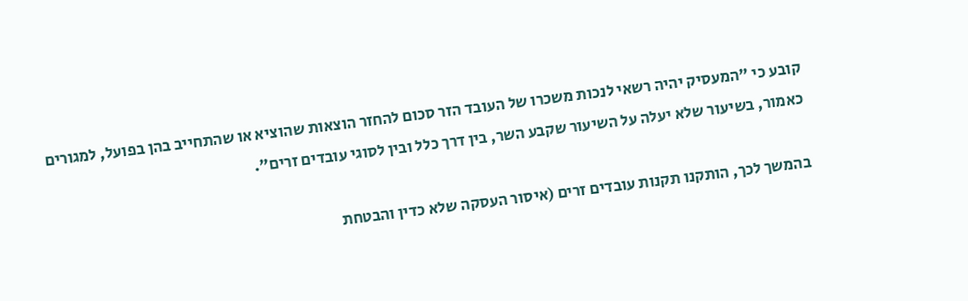קובע כי "המעסיק יהיה רשאי לנכות משכרו של העובד הזר סכום להחזר הוצאות שהוציא או שהתחייב בהן בפועל, למגורים כאמור, בשיעור שלא יעלה על השיעור שקבע השר, בין דרך כלל ובין לסוגי עובדים זרים".

בהמשך לכך, הותקנו תקנות עובדים זרים (איסור העסקה שלא כדין והבטחת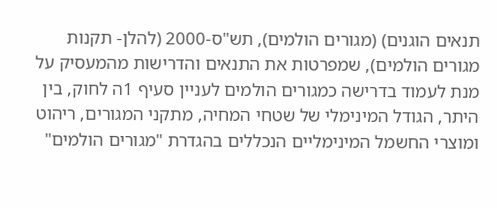תנאים הוגנים) (מגורים הולמים), תש"ס-2000 (להלן- תקנות מגורים הולמים), שמפרטות את התנאים והדרישות מהמעסיק על מנת לעמוד בדרישה כמגורים הולמים לעניין סעיף 1ה לחוק, בין היתר, הגודל המינימלי של שטחי המחיה, מתקני המגורים, ריהוט ומוצרי החשמל המינימליים הנכללים בהגדרת "מגורים הולמים"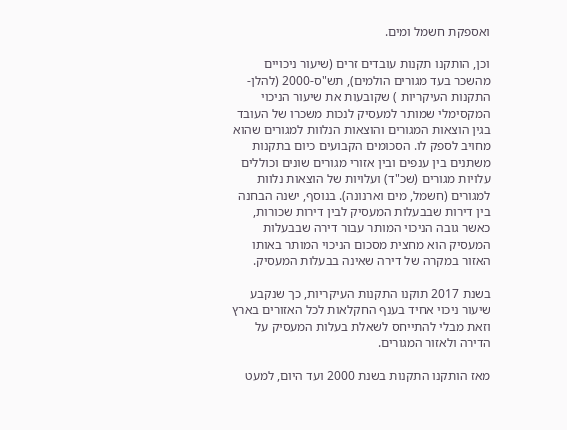ואספקת חשמל ומים.

וכן, הותקנו תקנות עובדים זרים (שיעור ניכויים מהשכר בעד מגורים הולמים), תש"ס-2000 (להלן- התקנות העיקריות ) שקובעות את שיעור הניכוי המקסימלי שמותר למעסיק לנכות משכרו של העובד בגין הוצאות המגורים והוצאות הנלוות למגורים שהוא מחויב לספק לו. הסכומים הקבועים כיום בתקנות משתנים בין ענפים ובין אזורי מגורים שונים וכוללים עלויות מגורים (שכ"ד) ועלויות של הוצאות נלוות למגורים (חשמל, מים וארנונה). בנוסף, ישנה הבחנה בין דירות שבבעלות המעסיק לבין דירות שכורות, כאשר גובה הניכוי המותר עבור דירה שבבעלות המעסיק הוא מחצית מסכום הניכוי המותר באותו האזור במקרה של דירה שאינה בבעלות המעסיק.

בשנת 2017 תוקנו התקנות העיקריות, כך שנקבע שיעור ניכוי אחיד בענף החקלאות לכל האזורים בארץ וזאת מבלי להתייחס לשאלת בעלות המעסיק על הדירה ולאזור המגורים.

מאז הותקנו התקנות בשנת 2000 ועד היום, למעט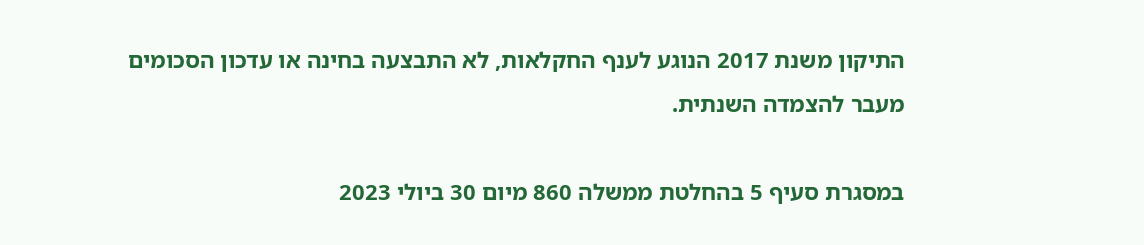התיקון משנת 2017 הנוגע לענף החקלאות, לא התבצעה בחינה או עדכון הסכומים מעבר להצמדה השנתית.

במסגרת סעיף 5 בהחלטת ממשלה 860 מיום 30 ביולי 2023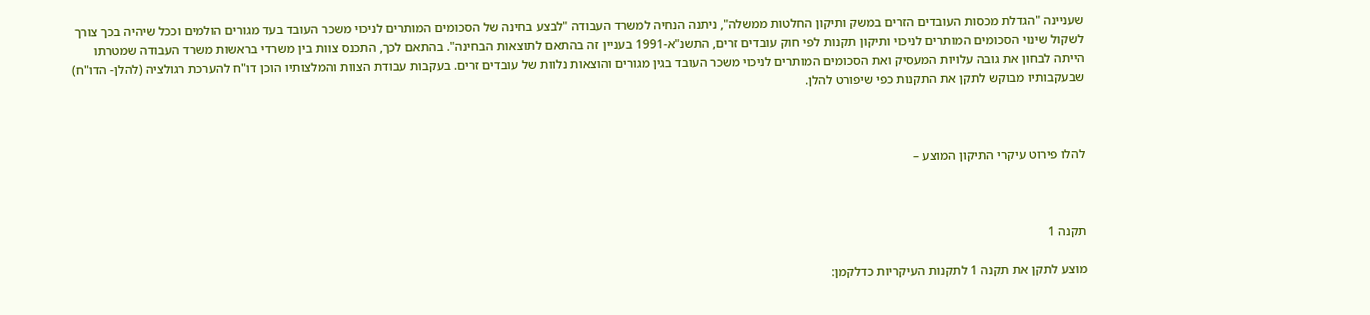שעניינה "הגדלת מכסות העובדים הזרים במשק ותיקון החלטות ממשלה", ניתנה הנחיה למשרד העבודה "לבצע בחינה של הסכומים המותרים לניכוי משכר העובד בעד מגורים הולמים וככל שיהיה בכך צורך לשקול שינוי הסכומים המותרים לניכוי ותיקון תקנות לפי חוק עובדים זרים, התשנ"א-1991 בעניין זה בהתאם לתוצאות הבחינה". בהתאם לכך, התכנס צוות בין משרדי בראשות משרד העבודה שמטרתו הייתה לבחון את גובה עלויות המעסיק ואת הסכומים המותרים לניכוי משכר העובד בגין מגורים והוצאות נלוות של עובדים זרים. בעקבות עבודת הצוות והמלצותיו הוכן דו"ח להערכת רגולציה (להלן- הדו"ח) שבעקבותיו מבוקש לתקן את התקנות כפי שיפורט להלן.



להלו פירוט עיקרי התיקון המוצע –



תקנה 1

מוצע לתקן את תקנה 1 לתקנות העיקריות כדלקמן: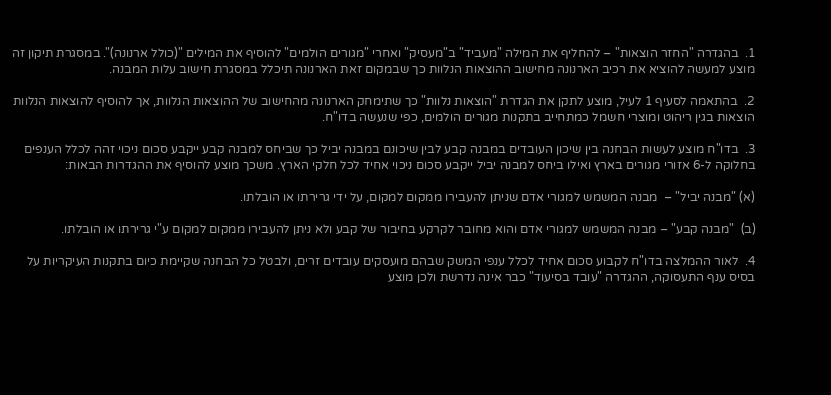1.  בהגדרה "החזר הוצאות" – להחליף את המילה "מעביד" ב"מעסיק" ואחרי "מגורים הולמים" להוסיף את המילים "(כולל ארנונה)". במסגרת תיקון זה מוצע למעשה להוציא את רכיב הארנונה מחישוב ההוצאות הנלוות כך שבמקום זאת הארנונה תיכלל במסגרת חישוב עלות המבנה.

2.  בהתאמה לסעיף 1 לעיל, מוצע לתקן את הגדרת "הוצאות נלוות" כך שתימחק הארנונה מהחישוב של ההוצאות הנלוות, אך להוסיף להוצאות הנלוות הוצאות בגין ריהוט ומוצרי חשמל כמתחייב בתקנות מגורים הולמים, כפי שנעשה בדו"ח.

3.  בדו"ח מוצע לעשות הבחנה בין שיכון העובדים במבנה קבע לבין שיכונם במבנה יביל כך שביחס למבנה קבע ייקבע סכום ניכוי זהה לכלל הענפים בחלוקה ל-6 אזורי מגורים בארץ ואילו ביחס למבנה יביל ייקבע סכום ניכוי אחיד לכל חלקי הארץ. משכך מוצע להוסיף את ההגדרות הבאות:

(א) "מבנה יביל" –  מבנה המשמש למגורי אדם שניתן להעבירו ממקום למקום, על ידי גרירתו או הובלתו.

(ב)  "מבנה קבע" – מבנה המשמש למגורי אדם והוא מחובר לקרקע בחיבור של קבע ולא ניתן להעבירו ממקום למקום ע"י גרירתו או הובלתו.

4.  לאור ההמלצה בדו"ח לקבוע סכום אחיד לכלל ענפי המשק שבהם מועסקים עובדים זרים, ולבטל כל הבחנה שקיימת כיום בתקנות העיקריות על בסיס ענף התעסוקה, ההגדרה "עובד בסיעוד" כבר אינה נדרשת ולכן מוצע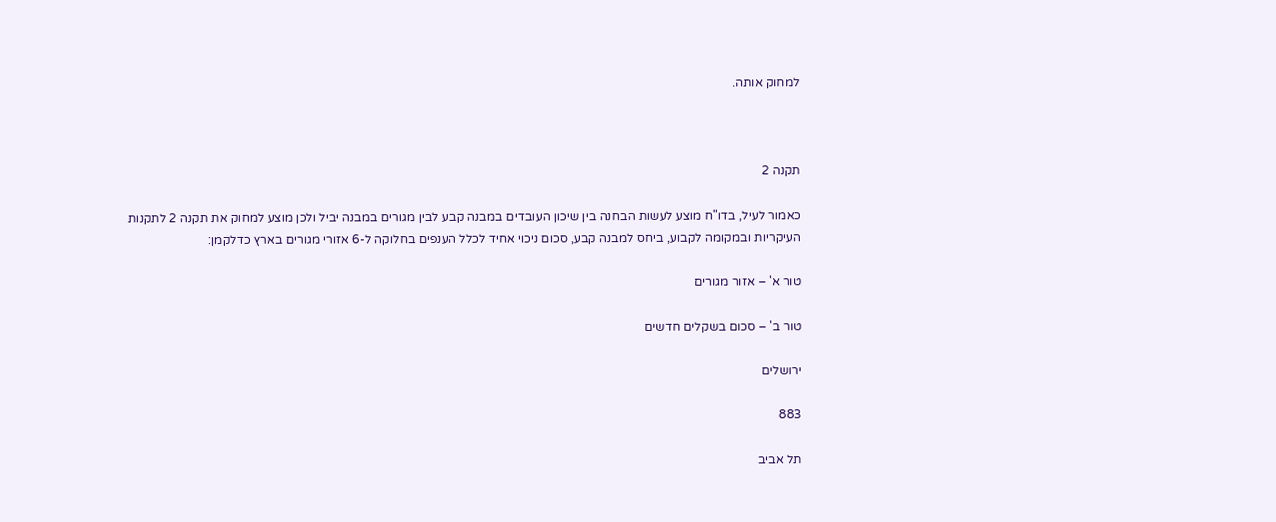למחוק אותה.



תקנה 2

כאמור לעיל, בדו"ח מוצע לעשות הבחנה בין שיכון העובדים במבנה קבע לבין מגורים במבנה יביל ולכן מוצע למחוק את תקנה 2 לתקנות העיקריות ובמקומה לקבוע, ביחס למבנה קבע, סכום ניכוי אחיד לכלל הענפים בחלוקה ל-6 אזורי מגורים בארץ כדלקמן:

טור א' – אזור מגורים

טור ב' – סכום בשקלים חדשים

ירושלים

883

תל אביב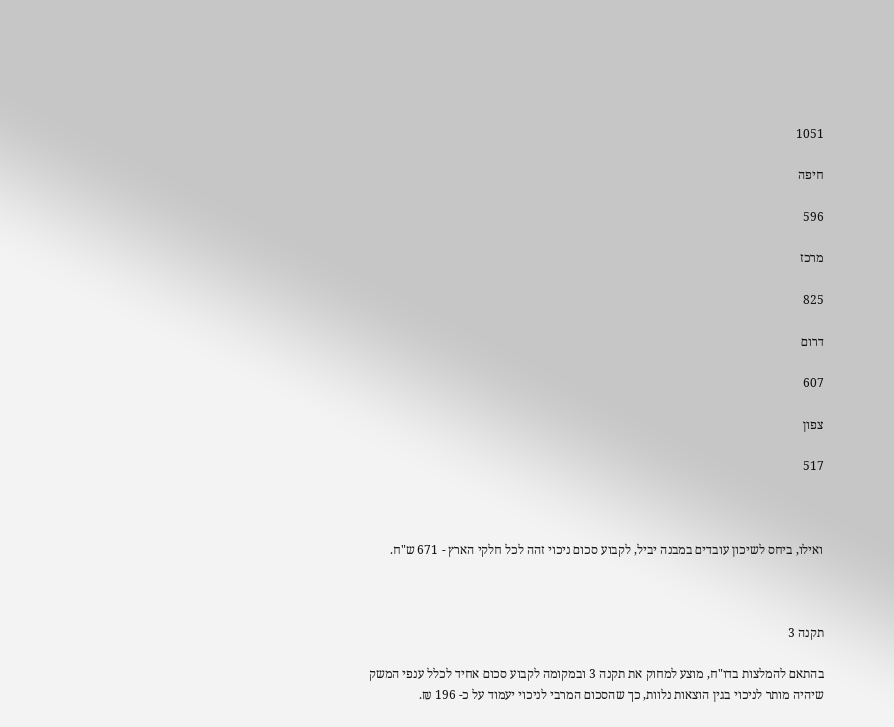1051

חיפה

596

מרכז

825

דרום

607

צפון

517



ואילו, ביחס לשיכון עובדים במבנה יביל, לקבוע סכום ניכוי זהה לכל חלקי הארץ - 671 ש"ח.



תקנה 3

בהתאם להמלצות בדו"ח, מוצע למחוק את תקנה 3 ובמקומה לקבוע סכום אחיד לכלל ענפי המשק שיהיה מותר לניכוי בגין הוצאות נלוות, כך שהסכום המרבי לניכוי יעמוד על כ- 196 ₪.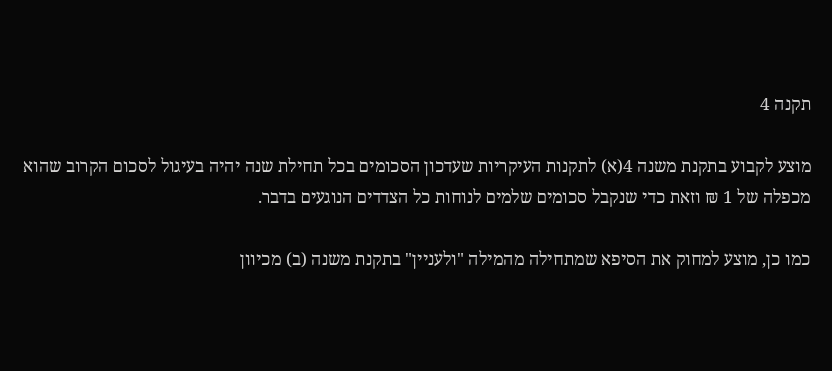תקנה 4

מוצע לקבוע בתקנת משנה 4(א) לתקנות העיקריות שעדכון הסכומים בכל תחילת שנה יהיה בעיגול לסכום הקרוב שהוא מכפלה של 1 ₪ וזאת כדי שנקבל סכומים שלמים לנוחות כל הצדדים הנוגעים בדבר.

כמו כן, מוצע למחוק את הסיפא שמתחילה מהמילה "ולעניין" בתקנת משנה (ב) מכיוון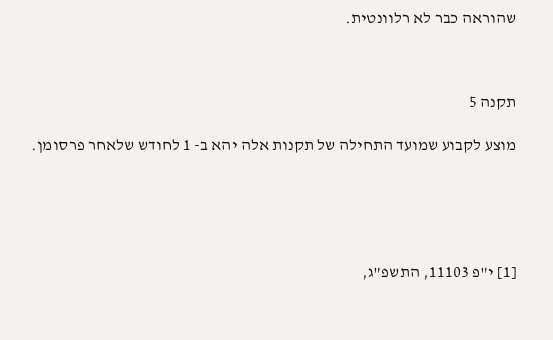שהוראה כבר לא רלוונטית.



תקנה 5

מוצע לקבוע שמועד התחילה של תקנות אלה יהא ב- 1 לחודש שלאחר פרסומן.





[1] י"פ 11103, התשפ"ג,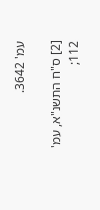עמ' 3642.

[2] ס"ח התשנ"א, עמ' 112;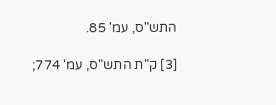התש"ס, עמ' 85.

[3] ק"ת התש"ס, עמ' 774;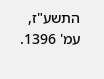התשע"ז, עמ' 1396.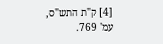[4] ק"ת התש"ס, עמ' 769.